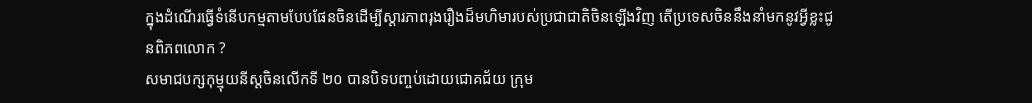ក្នុងដំណើរធ្វើទំនើបកម្មតាមបែបផែនចិនដើម្បីស្តារភាពរុងរឿងដ៏មហិមារបស់ប្រជាជាតិចិនឡើងវិញ តើប្រទេសចិននឹងនាំមកនូវអ្វីខ្លះជូនពិភពលោក ?
សមាជបក្សកុម្មុយនីស្តចិនលើកទី ២០ បានបិទបញ្ចប់ដោយជោគជ័យ ក្រុម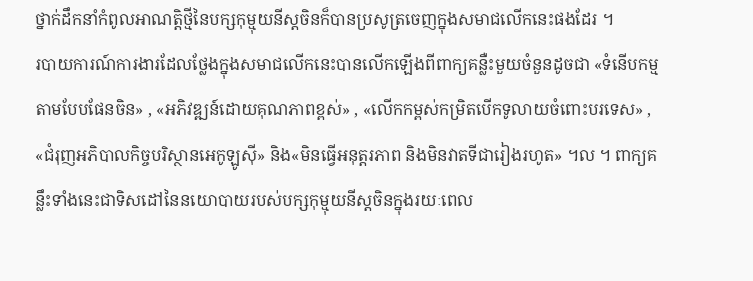ថ្នាក់ដឹកនាំកំពូលអាណត្តិថ្មីនៃបក្សកុម្មុយនីស្តចិនក៏បានប្រសូត្រចេញក្នុងសមាជលើកនេះផងដែរ ។
របាយការណ៍ការងារដែលថ្លែងក្នុងសមាជលើកនេះបានលើកឡើងពីពាក្យគន្លឺះមួយចំនួនដូចជា «ទំនើបកម្មតាមបែបផែនចិន» , «អភិវឌ្ឍន៍ដោយគុណភាពខ្ពស់» , «លើកកម្ពស់កម្រិតបើកទូលាយចំពោះបរទេស» , «ជំរុញអភិបាលកិច្ចបរិស្ថានអេកូឡូស៊ី» និង«មិនធ្វើអនុត្តរភាព និងមិនវាតទីជារៀងរហូត» ។ល ។ ពាក្យគន្លឹះទាំងនេះជាទិសដៅនៃនយោបាយរបស់បក្សកុម្មុយនីស្តចិនក្នុងរយៈពេល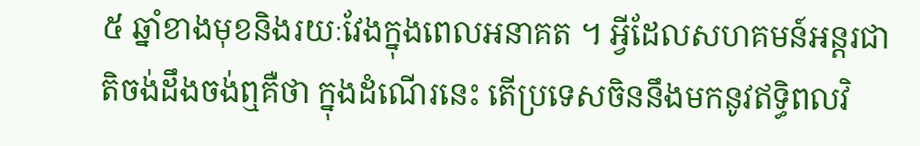៥ ឆ្នាំខាងមុខនិងរយៈវែងក្នុងពេលអនាគត ។ អ្វីដែលសហគមន៍អន្តរជាតិចង់ដឹងចង់ឮគឺថា ក្នុងដំណើរនេះ តើប្រទេសចិននឹងមកនូវឥទ្ធិពលវិ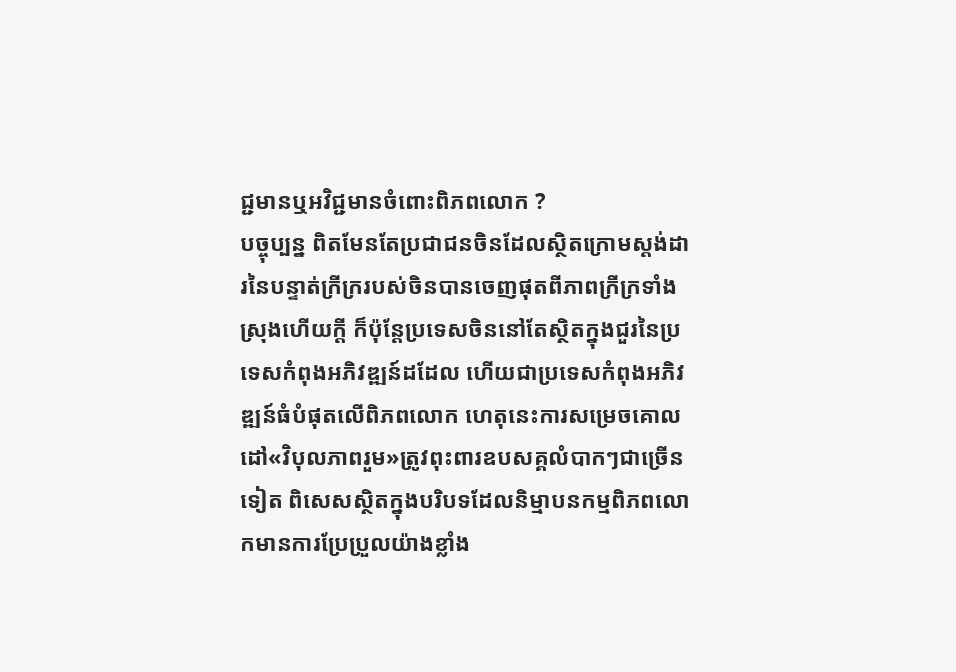ជ្ជមានឬអវិជ្ជមានចំពោះពិភពលោក ?
បច្ចុប្បន្ន ពិតមែនតែប្រជាជនចិនដែលស្ថិតក្រោមស្តង់ដារនៃបន្ទាត់ក្រីក្ររបស់ចិនបានចេញផុតពីភាពក្រីក្រទាំងស្រុងហើយក្តី ក៏ប៉ុន្តែប្រទេសចិននៅតែស្ថិតក្នុងជួរនៃប្រទេសកំពុងអភិវឌ្ឍន៍ដដែល ហើយជាប្រទេសកំពុងអភិវឌ្ឍន៍ធំបំផុតលើពិភពលោក ហេតុនេះការសម្រេចគោលដៅ«វិបុលភាពរួម»ត្រូវពុះពារឧបសគ្គលំបាកៗជាច្រើនទៀត ពិសេសស្ថិតក្នុងបរិបទដែលនិម្មាបនកម្មពិភពលោកមានការប្រែប្រួលយ៉ាងខ្លាំង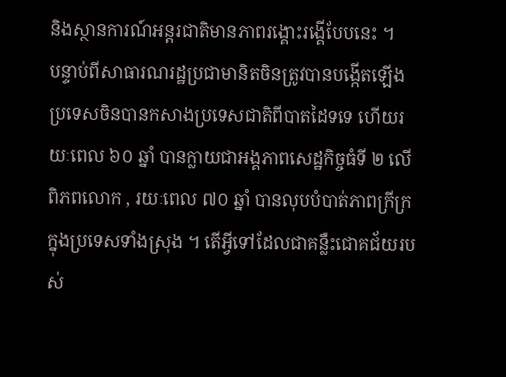និងស្ថានការណ៍អន្តរជាតិមានភាពរង្គោះរង្គើបែបនេះ ។
បន្ទាប់ពីសាធារណរដ្ឋប្រជាមានិតចិនត្រូវបានបង្កើតឡើង ប្រទេសចិនបានកសាងប្រទេសជាតិពីបាតដៃទទេ ហើយរយៈពេល ៦០ ឆ្នាំ បានក្លាយជាអង្គភាពសេដ្ឋកិច្ចធំទី ២ លើពិភពលោក , រយៈពេល ៧០ ឆ្នាំ បានលុបបំបាត់ភាពក្រីក្រក្នុងប្រទេសទាំងស្រុង ។ តើអ្វីទៅដែលជាគន្លឺះជោគជ័យរបស់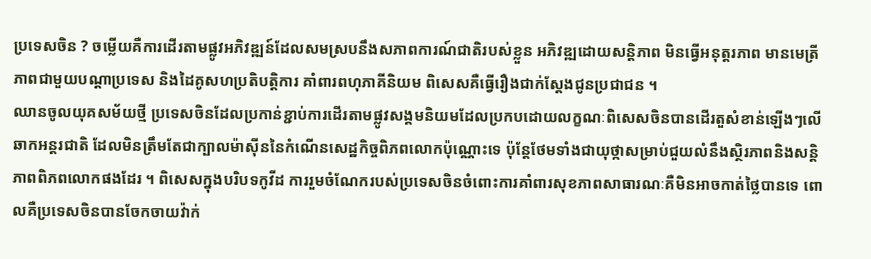ប្រទេសចិន ? ចម្លើយគឺការដើរតាមផ្លូវអភិវឌ្ឍន៍ដែលសមស្របនឹងសភាពការណ៍ជាតិរបស់ខ្លួន អភិវឌ្ឍដោយសន្តិភាព មិនធ្វើអនុត្តរភាព មានមេត្រីភាពជាមួយបណ្តាប្រទេស និងដៃគូសហប្រតិបត្តិការ គាំពារពហុភាគីនិយម ពិសេសគឺធ្វើរឿងជាក់ស្តែងជូនប្រជាជន ។
ឈានចូលយុគសម័យថ្មី ប្រទេសចិនដែលប្រកាន់ខ្ជាប់ការដើរតាមផ្លូវសង្គមនិយមដែលប្រកបដោយលក្ខណៈពិសេសចិនបានដើរតួសំខាន់ឡើងៗលើឆាកអន្តរជាតិ ដែលមិនត្រឹមតែជាក្បាលម៉ាស៊ីននៃកំណើនសេដ្ឋកិច្ចពិភពលោកប៉ុណ្ណោះទេ ប៉ុន្តែថែមទាំងជាយុថ្កាសម្រាប់ជួយលំនឹងស្ថិរភាពនិងសន្តិភាពពិភពលោកផងដែរ ។ ពិសេសក្នុងបរិបទកូវីដ ការរួមចំណែករបស់ប្រទេសចិនចំពោះការគាំពារសុខភាពសាធារណៈគឺមិនអាចកាត់ថ្លៃបានទេ ពោលគឺប្រទេសចិនបានចែកចាយវ៉ាក់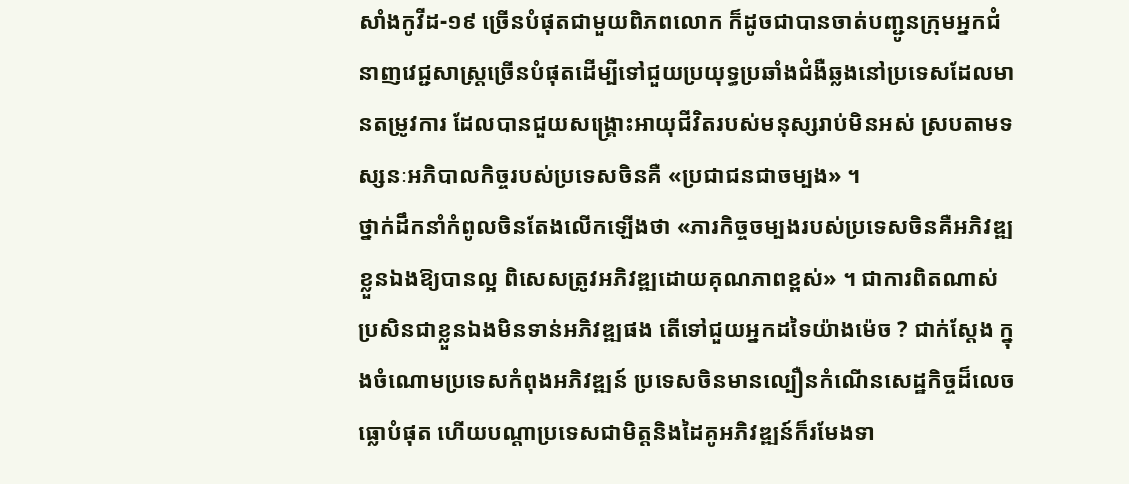សាំងកូវីដ-១៩ ច្រើនបំផុតជាមួយពិភពលោក ក៏ដូចជាបានចាត់បញ្ជូនក្រុមអ្នកជំនាញវេជ្ជសាស្ត្រច្រើនបំផុតដើម្បីទៅជួយប្រយុទ្ធប្រឆាំងជំងឺឆ្លងនៅប្រទេសដែលមានតម្រូវការ ដែលបានជួយសង្គ្រោះអាយុជីវិតរបស់មនុស្សរាប់មិនអស់ ស្របតាមទស្សនៈអភិបាលកិច្ចរបស់ប្រទេសចិនគឺ «ប្រជាជនជាចម្បង» ។
ថ្នាក់ដឹកនាំកំពូលចិនតែងលើកឡើងថា «ភារកិច្ចចម្បងរបស់ប្រទេសចិនគឺអភិវឌ្ឍខ្លួនឯងឱ្យបានល្អ ពិសេសត្រូវអភិវឌ្ឍដោយគុណភាពខ្ពស់» ។ ជាការពិតណាស់ ប្រសិនជាខ្លួនឯងមិនទាន់អភិវឌ្ឍផង តើទៅជួយអ្នកដទៃយ៉ាងម៉េច ? ជាក់ស្តែង ក្នុងចំណោមប្រទេសកំពុងអភិវឌ្ឍន៍ ប្រទេសចិនមានល្បឿនកំណើនសេដ្ឋកិច្ចដ៏លេចធ្លោបំផុត ហើយបណ្តាប្រទេសជាមិត្តនិងដៃគូអភិវឌ្ឍន៍ក៏រមែងទា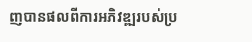ញបានផលពីការអភិវឌ្ឍរបស់ប្រ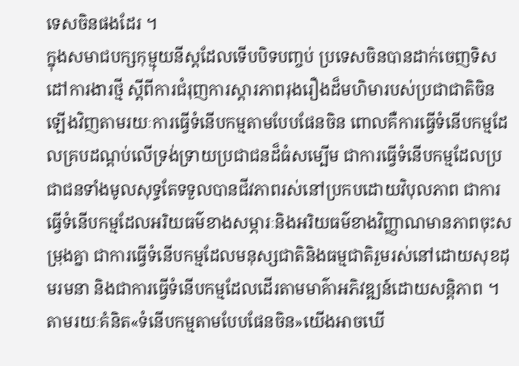ទេសចិនផងដែរ ។
ក្នុងសមាជបក្សកុម្មុយនីស្តដែលទើបបិទបញ្ចប់ ប្រទេសចិនបានដាក់ចេញទិសដៅការងារថ្មី ស្តីពីការជំរុញការស្តារភាពរុងរឿងដ៏មហិមារបស់ប្រជាជាតិចិនឡើងវិញតាមរយៈការធ្វើទំនើបកម្មតាមបែបផែនចិន ពោលគឺការធ្វើទំនើបកម្មដែលគ្របដណ្តប់លើទ្រង់ទ្រាយប្រជាជនដ៏ធំសម្បើម ជាការធ្វើទំនើបកម្មដែលប្រជាជនទាំងមូលសុទ្ធតែទទួលបានជីវភាពរស់នៅប្រកបដោយវិបុលភាព ជាការធ្វើទំនើបកម្មដែលអរិយធម៌ខាងសម្ភារៈនិងអរិយធម៌ខាងវិញ្ញាណមានភាពចុះសម្រុងគ្នា ជាការធ្វើទំនើបកម្មដែលមនុស្សជាតិនិងធម្មជាតិរួមរស់នៅដោយសុខដុមរមនា និងជាការធ្វើទំនើបកម្មដែលដើរតាមមាគ៌ាអភិវឌ្ឍន៍ដោយសន្តិភាព ។
តាមរយៈគំនិត«ទំនើបកម្មតាមបែបផែនចិន»យើងអាចឃើ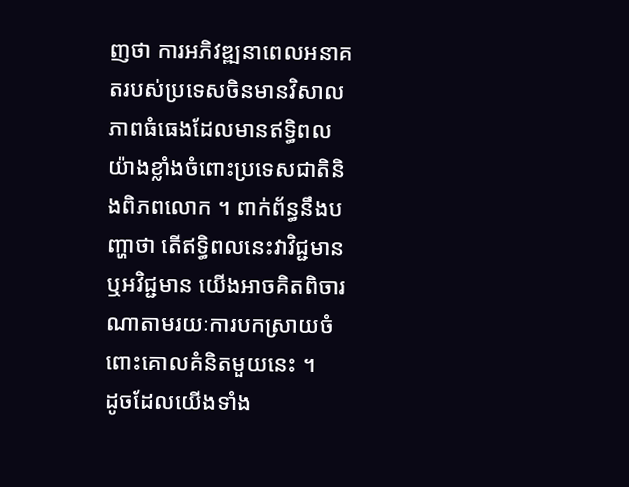ញថា ការអភិវឌ្ឍនាពេលអនាគតរបស់ប្រទេសចិនមានវិសាលភាពធំធេងដែលមានឥទ្ធិពលយ៉ាងខ្លាំងចំពោះប្រទេសជាតិនិងពិភពលោក ។ ពាក់ព័ន្ធនឹងបញ្ហាថា តើឥទ្ធិពលនេះវាវិជ្ជមានឬអវិជ្ជមាន យើងអាចគិតពិចារណាតាមរយៈការបកស្រាយចំពោះគោលគំនិតមួយនេះ ។
ដូចដែលយើងទាំង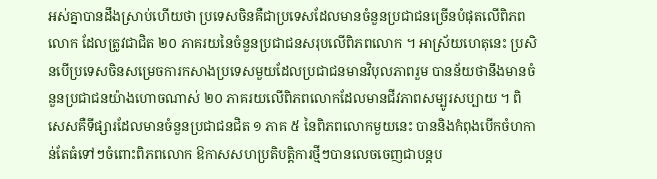អស់គ្នាបានដឹងស្រាប់ហើយថា ប្រទេសចិនគឺជាប្រទេសដែលមានចំនួនប្រជាជនច្រើនបំផុតលើពិភពលោក ដែលត្រូវជាជិត ២០ ភាគរយនៃចំនួនប្រជាជនសរុបលើពិភពលោក ។ អាស្រ័យហេតុនេះ ប្រសិនបើប្រទេសចិនសម្រេចការកសាងប្រទេសមួយដែលប្រជាជនមានវិបុលភាពរួម បានន័យថានឹងមានចំនួនប្រជាជនយ៉ាងហោចណាស់ ២០ ភាគរយលើពិភពលោកដែលមានជីវភាពសម្បូរសប្បាយ ។ ពិសេសគឺទីផ្សារដែលមានចំនួនប្រជាជនជិត ១ ភាគ ៥ នៃពិភពលោកមួយនេះ បាននិងកំពុងបើកចំហកាន់តែធំទៅៗចំពោះពិភពលោក ឱកាសសហប្រតិបត្តិការថ្មីៗបានលេចចេញជាបន្តប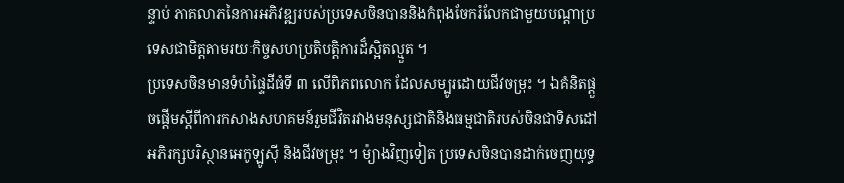ន្ទាប់ ភាគលាភនៃការអភិវឌ្ឍរបស់ប្រទេសចិនបាននិងកំពុងចែករំលែកជាមួយបណ្តាប្រទេសជាមិត្តតាមរយៈកិច្ចសហប្រតិបត្តិការដ៏ស្អិតល្មួត ។
ប្រទេសចិនមានទំហំផ្ទៃដីធំទី ៣ លើពិភពលោក ដែលសម្បូរដោយជីវចម្រុះ ។ ឯគំនិតផ្តួចផ្តើមស្តីពីការកសាងសហគមន៍រួមជីវិតរវាងមនុស្សជាតិនិងធម្មជាតិរបស់ចិនជាទិសដៅអភិរក្សបរិស្ថានអេកូឡូស៊ី និងជីវចម្រុះ ។ ម៉្យាងវិញទៀត ប្រទេសចិនបានដាក់ចេញយុទ្ធ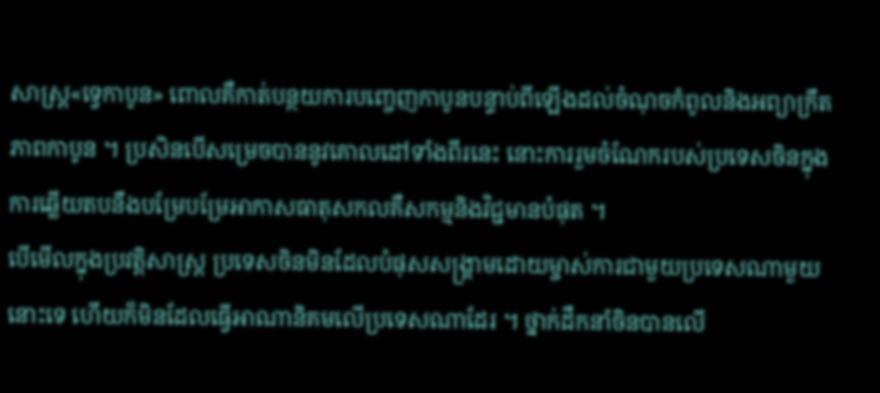សាស្ត្រ«ទ្វេកាបូន» ពោលគឺកាត់បន្ថយការបញ្ចេញកាបូនបន្ទាប់ពីឡើងដល់ចំណុចកំពូលនិងអព្យាក្រឹតភាពកាបូន ។ ប្រសិនបើសម្រេចបាននូវគោលដៅទាំងពីរនេះ នោះការរួមចំណែករបស់ប្រទេសចិនក្នុងការឆ្លើយតបនឹងបម្រែបម្រែអាកាសធាតុសកលគឺសកម្មនិងវិជ្ជមានបំផុត ។
បើមើលក្នុងប្រវត្តិសាស្ត្រ ប្រទេសចិនមិនដែលបំផុសសង្គ្រាមដោយម្ចាស់ការជាមួយប្រទេសណាមួយនោះទេ ហើយក៏មិនដែលធ្វើអាណានិគមលើប្រទេសណាដែរ ។ ថ្នាក់ដឹកនាំចិនបានលើ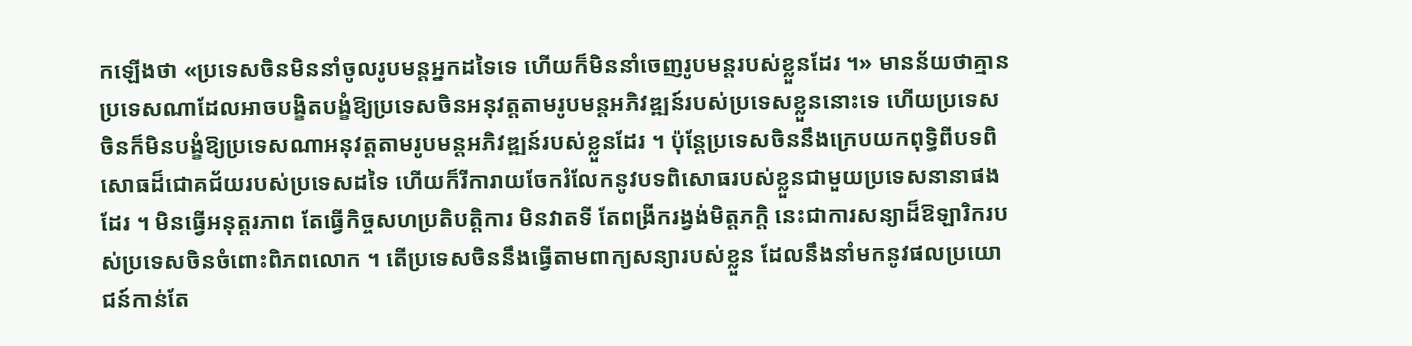កឡើងថា «ប្រទេសចិនមិននាំចូលរូបមន្តអ្នកដទៃទេ ហើយក៏មិននាំចេញរូបមន្តរបស់ខ្លួនដែរ ។» មានន័យថាគ្មានប្រទេសណាដែលអាចបង្ខិតបង្ខំឱ្យប្រទេសចិនអនុវត្តតាមរូបមន្តអភិវឌ្ឍន៍របស់ប្រទេសខ្លួននោះទេ ហើយប្រទេសចិនក៏មិនបង្ខំឱ្យប្រទេសណាអនុវត្តតាមរូបមន្តអភិវឌ្ឍន៍របស់ខ្លួនដែរ ។ ប៉ុន្តែប្រទេសចិននឹងក្រេបយកពុទ្ធិពីបទពិសោធដ៏ជោគជ័យរបស់ប្រទេសដទៃ ហើយក៏រីការាយចែករំលែកនូវបទពិសោធរបស់ខ្លួនជាមួយប្រទេសនានាផងដែរ ។ មិនធ្វើអនុត្តរភាព តែធ្វើកិច្ចសហប្រតិបត្តិការ មិនវាតទី តែពង្រីករង្វង់មិត្តភក្តិ នេះជាការសន្យាដ៏ឱឡារិករបស់ប្រទេសចិនចំពោះពិភពលោក ។ តើប្រទេសចិននឹងធ្វើតាមពាក្យសន្យារបស់ខ្លួន ដែលនឹងនាំមកនូវផលប្រយោជន៍កាន់តែ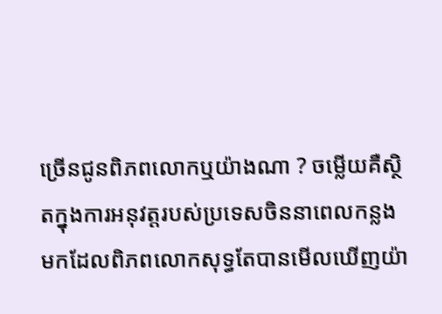ច្រើនជូនពិភពលោកឬយ៉ាងណា ? ចម្លើយគឺស្ថិតក្នុងការអនុវត្តរបស់ប្រទេសចិននាពេលកន្លងមកដែលពិភពលោកសុទ្ធតែបានមើលឃើញយ៉ា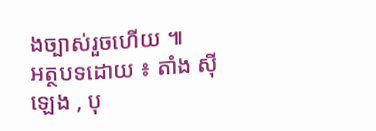ងច្បាស់រួចហើយ ៕
អត្ថបទដោយ ៖ តាំង ស៊ីឡេង , បុ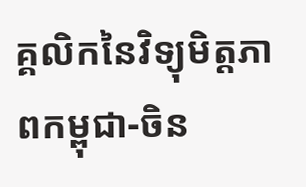គ្គលិកនៃវិទ្យុមិត្តភាពកម្ពុជា-ចិន